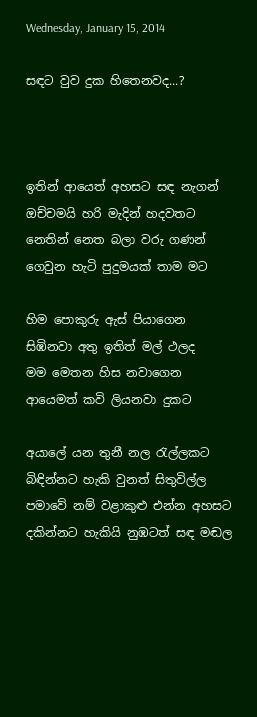Wednesday, January 15, 2014

සඳට වුව දුක හිතෙනවද...?



ඉතින් ආයෙත් අහසට සඳ නැගන්
ඔච්චමයි හරි මැදින් හදවතට
නෙතින් නෙත බලා වරු ගණන්
ගෙවුන හැටි පුදුමයක් තාම මට

හිම පොකුරු ඇස් පියාගෙන
සිඹිනවා අතු ඉතිත් මල් ථලද
මම මෙතන හිස නවාගෙන
ආයෙමත් කවි ලියනවා දුකට

අයාලේ යන තුනී නල රැල්ලකට
බිඳින්නට හැකි වුනත් සිතුවිල්ල
පමාවේ නම් වළාකුළු එන්න අහසට
දකින්නට හැකියි නුඹටත් සඳ මඬල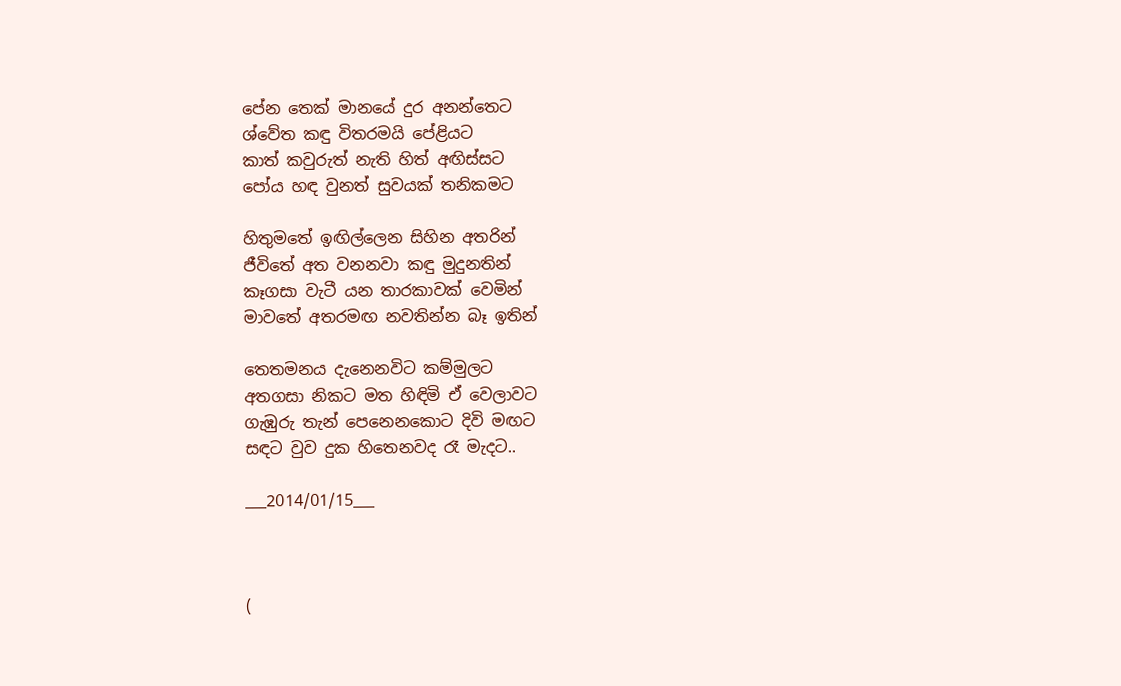පේන තෙක් මානයේ දුර අනන්තෙට
ශ්වේත කඳු විතරමයි පේළියට
කාත් කවුරුත් නැති හිත් අඟිස්සට
පෝය හඳ වුනත් සුවයක් තනිකමට

හිතුමතේ ඉඟිල්ලෙන සිහින අතරින්
ජීවිතේ අත වනනවා කඳු මුදුනතින්
කෑගසා වැටී යන තාරකාවක් වෙමින්
මාවතේ අතරමඟ නවතින්න බෑ ඉතින්

තෙතමනය දැනෙනවිට කම්මුලට
අතගසා නිකට මත හිඳිමි ඒ වෙලාවට
ගැඹුරු තැන් පෙනෙනකොට දිවි මඟට
සඳට වුව දුක හිතෙනවද රෑ මැදට..

___2014/01/15___



(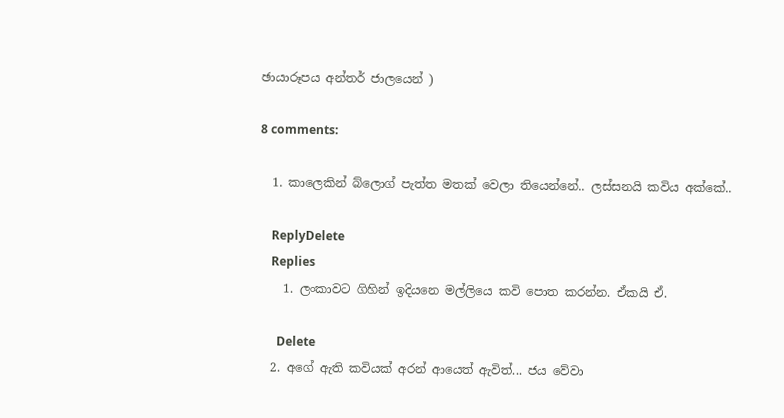ඡායාරූපය අන්තර් ජාලයෙන් )

8 comments:

  1. කාලෙකින් බ්ලොග් පැත්ත මතක් වෙලා තියෙන්නේ.. ලස්සනයි කවිය අක්කේ..

    ReplyDelete
    Replies
    1. ලංකාවට ගිහින් ඉදියනෙ මල්ලියෙ කවි පොත කරන්න. ඒකයි ඒ.

      Delete
  2. අගේ ඇති කවියක් අරන් ආයෙත් ඇවිත්... ජය වේවා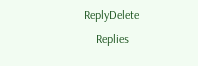ReplyDelete
    Replies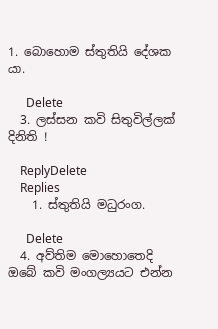1. බොහොම ස්තුතියි දේශක යා.

      Delete
  3. ලස්සන කවි සිතුවිල්ලක් දිනිති !

    ReplyDelete
    Replies
    1. ස්තුතියි මධුරංග.

      Delete
  4. අව්තිම මොහොතෙදි ඔබේ කවි මංගල්‍යයට එන්න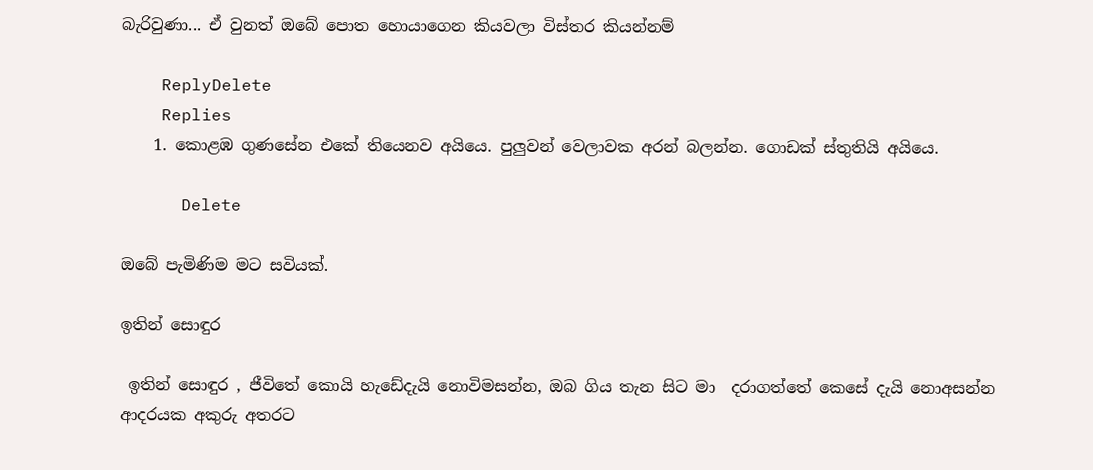බැරිවුණා... ඒ වුනත් ඔබේ පොත හොයාගෙන කියවලා විස්තර කියන්නම්

    ReplyDelete
    Replies
    1. කොළඹ ගුණසේන එකේ තියෙනව අයියෙ. පුලුවන් වෙලාවක අරන් බලන්න. ගොඩක් ස්තුතියි අයියෙ.

      Delete

ඔබේ පැමිණිම මට සවියක්.

ඉතින් සොඳුර

 ඉතින් සොඳුර , ජීවිතේ කොයි හැඩේදැයි නොවිමසන්න, ඔබ ගිය තැන සිට මා  දරාගත්තේ කෙසේ දැයි නොඅසන්න  ආදරයක අකුරු අතරට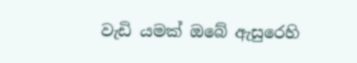වැඩි යමක් ඔබේ ඇසුරෙහි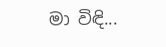මා විඳි...